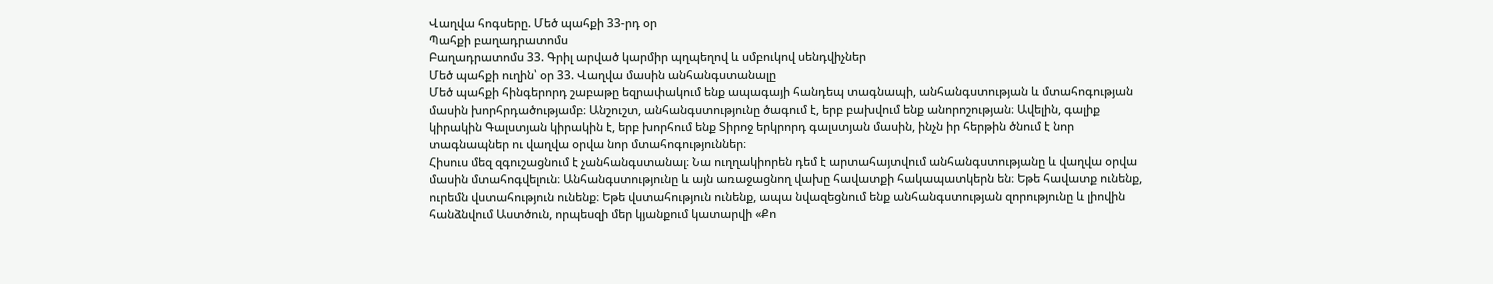Վաղվա հոգսերը. Մեծ պահքի 33-րդ օր
Պահքի բաղադրատոմս
Բաղադրատոմս 33. Գրիլ արված կարմիր պղպեղով և սմբուկով սենդվիչներ
Մեծ պահքի ուղին՝ օր 33. Վաղվա մասին անհանգստանալը
Մեծ պահքի հինգերորդ շաբաթը եզրափակում ենք ապագայի հանդեպ տագնապի, անհանգստության և մտահոգության մասին խորհրդածությամբ։ Անշուշտ, անհանգստությունը ծագում է, երբ բախվում ենք անորոշության։ Ավելին, գալիք կիրակին Գալստյան կիրակին է, երբ խորհում ենք Տիրոջ երկրորդ գալստյան մասին, ինչն իր հերթին ծնում է նոր տագնապներ ու վաղվա օրվա նոր մտահոգություններ։
Հիսուս մեզ զգուշացնում է չանհանգստանալ։ Նա ուղղակիորեն դեմ է արտահայտվում անհանգստությանը և վաղվա օրվա մասին մտահոգվելուն։ Անհանգստությունը և այն առաջացնող վախը հավատքի հակապատկերն են։ Եթե հավատք ունենք, ուրեմն վստահություն ունենք։ Եթե վստահություն ունենք, ապա նվազեցնում ենք անհանգստության զորությունը և լիովին հանձնվում Աստծուն, որպեսզի մեր կյանքում կատարվի «Քո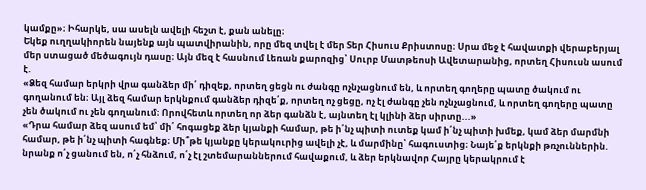կամքը»։ Իհարկե, սա ասելն ավելի հեշտ է, քան անելը։
Եկեք ուղղակիորեն նայենք այն պատվիրանին, որը մեզ տվել է մեր Տեր Հիսուս Քրիստոսը։ Սրա մեջ է հավատքի վերաբերյալ մեր ստացած մեծագույն դասը։ Այն մեզ է հասնում Լեռան քարոզից՝ Սուրբ Մատթեոսի Ավետարանից, որտեղ Հիսուսն ասում է.
«Ձեզ համար երկրի վրա գանձեր մի՛ դիզեք, որտեղ ցեցն ու ժանգը ոչնչացնում են, և որտեղ գողերը պատը ծակում ու գողանում են։ Այլ ձեզ համար երկնքում գանձեր դիզե՛ք, որտեղ ոչ ցեցը, ոչ էլ ժանգը չեն ոչնչացնում, և որտեղ գողերը պատը չեն ծակում ու չեն գողանում։ Որովհետև որտեղ որ ձեր գանձն է, այնտեղ էլ կլինի ձեր սիրտը...»
«Դրա համար ձեզ ասում եմ՝ մի՛ հոգացեք ձեր կյանքի համար, թե ի՛նչ պիտի ուտեք կամ ի՛նչ պիտի խմեք, կամ ձեր մարմնի համար, թե ի՛նչ պիտի հագնեք։ Մի՞թե կյանքը կերակուրից ավելի չէ, և մարմինը՝ հագուստից։ Նայե՛ք երկնքի թռչուններին. նրանք ո՛չ ցանում են, ո՛չ հնձում, ո՛չ էլ շտեմարաններում հավաքում, և ձեր երկնավոր Հայրը կերակրում է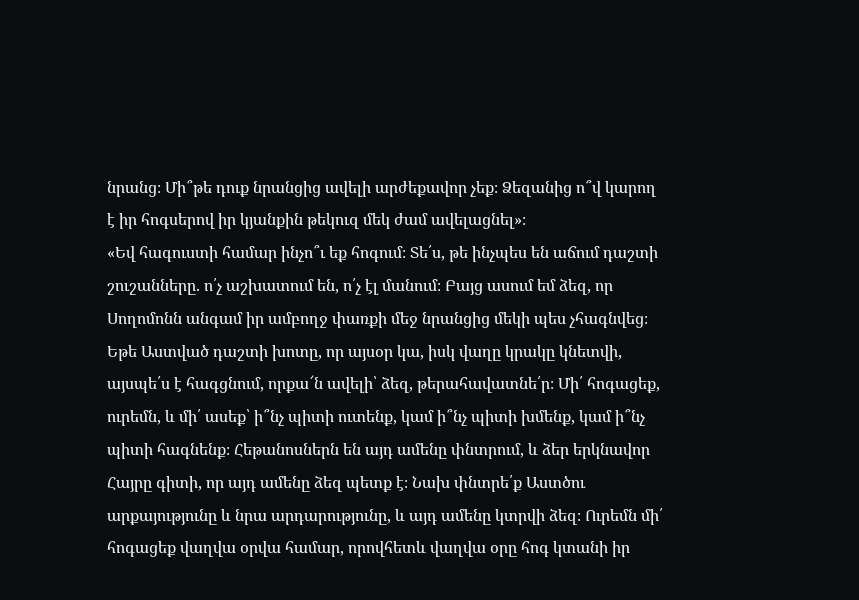նրանց։ Մի՞թե դուք նրանցից ավելի արժեքավոր չեք։ Ձեզանից ո՞վ կարող է իր հոգսերով իր կյանքին թեկուզ մեկ ժամ ավելացնել»։
«Եվ հագուստի համար ինչո՞ւ եք հոգում։ Տե՛ս, թե ինչպես են աճում դաշտի շուշանները. ո՛չ աշխատում են, ո՛չ էլ մանում։ Բայց ասում եմ ձեզ, որ Սողոմոնն անգամ իր ամբողջ փառքի մեջ նրանցից մեկի պես չհագնվեց։ Եթե Աստված դաշտի խոտը, որ այսօր կա, իսկ վաղը կրակը կնետվի, այսպե՛ս է հագցնում, որքա՜ն ավելի՝ ձեզ, թերահավատնե՛ր։ Մի՛ հոգացեք, ուրեմն, և մի՛ ասեք՝ ի՞նչ պիտի ուտենք, կամ ի՞նչ պիտի խմենք, կամ ի՞նչ պիտի հագնենք։ Հեթանոսներն են այդ ամենը փնտրում, և ձեր երկնավոր Հայրը գիտի, որ այդ ամենը ձեզ պետք է։ Նախ փնտրե՛ք Աստծու արքայությունը և նրա արդարությունը, և այդ ամենը կտրվի ձեզ։ Ուրեմն մի՛ հոգացեք վաղվա օրվա համար, որովհետև վաղվա օրը հոգ կտանի իր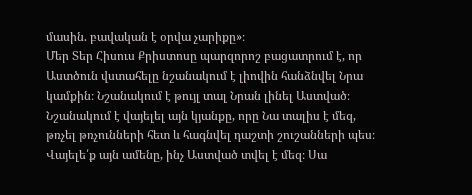մասին. բավական է օրվա չարիքը»։
Մեր Տեր Հիսուս Քրիստոսը պարզորոշ բացատրում է, որ Աստծուն վստահելը նշանակում է լիովին հանձնվել Նրա կամքին։ Նշանակում է թույլ տալ Նրան լինել Աստված։ Նշանակում է վայելել այն կյանքը, որը Նա տալիս է մեզ, թռչել թռչունների հետ և հագնվել դաշտի շուշանների պես։ Վայելե՛ք այն ամենը, ինչ Աստված տվել է մեզ։ Սա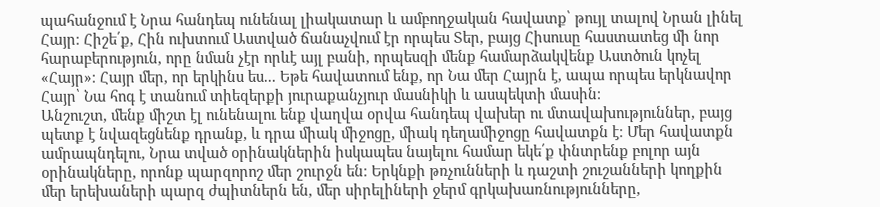պահանջում է Նրա հանդեպ ունենալ լիակատար և ամբողջական հավատք՝ թույլ տալով Նրան լինել Հայր։ Հիշե՛ք, Հին ուխտում Աստված ճանաչվում էր որպես Տեր, բայց Հիսուսը հաստատեց մի նոր հարաբերություն, որը նման չէր որևէ այլ բանի, որպեսզի մենք համարձակվենք Աստծուն կոչել «Հայր»։ Հայր մեր, որ երկինս ես... Եթե հավատում ենք, որ Նա մեր Հայրն է, ապա որպես երկնավոր Հայր՝ Նա հոգ է տանում տիեզերքի յուրաքանչյուր մասնիկի և ասպեկտի մասին։
Անշուշտ, մենք միշտ էլ ունենալու ենք վաղվա օրվա հանդեպ վախեր ու մտավախություններ, բայց պետք է նվազեցնենք դրանք, և դրա միակ միջոցը, միակ դեղամիջոցը հավատքն է։ Մեր հավատքն ամրապնդելու, Նրա տված օրինակներին իսկապես նայելու համար եկե՛ք փնտրենք բոլոր այն օրինակները, որոնք պարզորոշ մեր շուրջն են։ Երկնքի թռչունների և դաշտի շուշանների կողքին մեր երեխաների պարզ ժպիտներն են, մեր սիրելիների ջերմ գրկախառնությունները,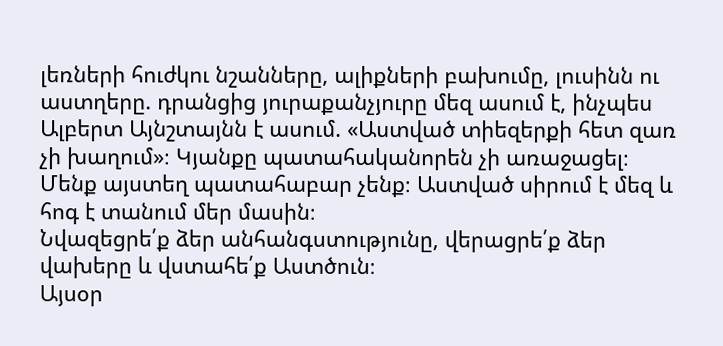լեռների հուժկու նշանները, ալիքների բախումը, լուսինն ու աստղերը. դրանցից յուրաքանչյուրը մեզ ասում է, ինչպես Ալբերտ Այնշտայնն է ասում. «Աստված տիեզերքի հետ զառ չի խաղում»։ Կյանքը պատահականորեն չի առաջացել։ Մենք այստեղ պատահաբար չենք։ Աստված սիրում է մեզ և հոգ է տանում մեր մասին։
Նվազեցրե՛ք ձեր անհանգստությունը, վերացրե՛ք ձեր վախերը և վստահե՛ք Աստծուն։
Այսօր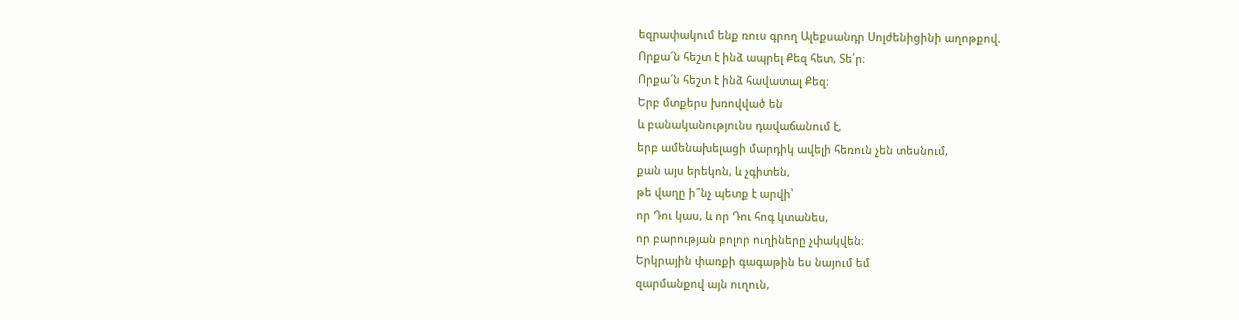եզրափակում ենք ռուս գրող Ալեքսանդր Սոլժենիցինի աղոթքով.
Որքա՜ն հեշտ է ինձ ապրել Քեզ հետ, Տե՛ր։
Որքա՜ն հեշտ է ինձ հավատալ Քեզ։
Երբ մտքերս խռովված են
և բանականությունս դավաճանում է,
երբ ամենախելացի մարդիկ ավելի հեռուն չեն տեսնում,
քան այս երեկոն, և չգիտեն,
թե վաղը ի՞նչ պետք է արվի՝
որ Դու կաս, և որ Դու հոգ կտանես,
որ բարության բոլոր ուղիները չփակվեն։
Երկրային փառքի գագաթին ես նայում եմ
զարմանքով այն ուղուն,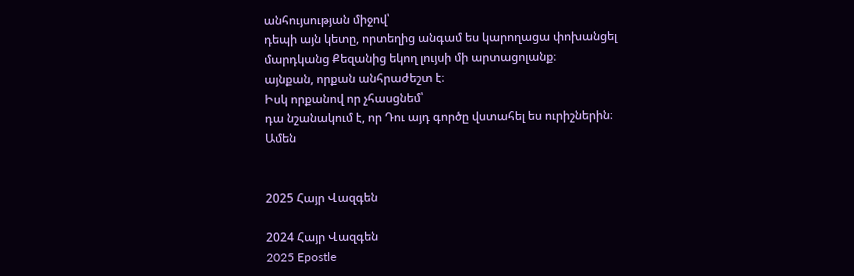անհույսության միջով՝
դեպի այն կետը, որտեղից անգամ ես կարողացա փոխանցել
մարդկանց Քեզանից եկող լույսի մի արտացոլանք։
այնքան, որքան անհրաժեշտ է։
Իսկ որքանով որ չհասցնեմ՝
դա նշանակում է, որ Դու այդ գործը վստահել ես ուրիշներին։
Ամեն


2025 Հայր Վազգեն

2024 Հայր Վազգեն
2025 Epostle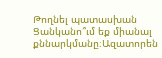Թողնել պատասխան
Ցանկանո՞ւմ եք միանալ քննարկմանը։Ազատորեն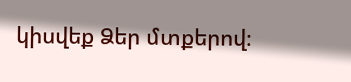կիսվեք Ձեր մտքերով։